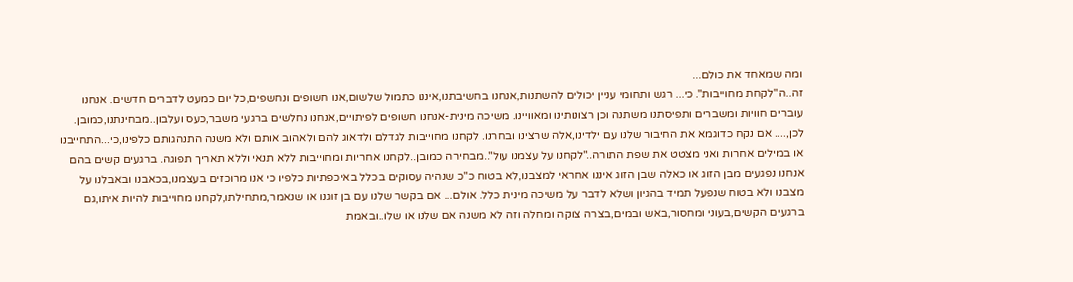ומה שמאחד את כולם...
זה..ה"לקחת מחוייבות". כי... רגש ותחומי עניין יכולים להשתנות,אנחנו בחשיבתנו,איננו כתמול שלשום,אנו חשופים ונחשפים,כל יום כמעט לדברים חדשים. אנחנו עוברים חוויות ומשברים ותפיסתנו משתנה וכן רצונותינו ומאוויינו. משיכה מינית-אנחנו חשופים לפיתויים,אנחנו נחלשים ברגעי משבר,כעס ועלבון..מבחינתנו,כמובן. לכן,.... אם נקח כדוגמא את החיבור שלנו עם ילדינו,אלה שרצינו ובחרנו. לקחנו מחוייבות לגדלם ולדאוג להם ולאהוב אותם ולא משנה התנהגותם כלפינו,כי...התחייבנו או במילים אחרות ואני מצטט את שפת התורה.."לקחנו על עצמנו עול"..מבחירה כמובן..לקחנו אחריות ומחוייבות ללא תנאי וללא תאריך תפוגה. ברגעים קשים בהם אנחנו נפגעים מבן הזוג או כאלה שבן הזוג איננו אחראי למצבנו,לא בטוח כ"כ שנהיה עסוקים בכלל באיכפתיות כלפיו כי אנו מרוכזים בעצמנו,בכאבנו ובאבלנו על מצבנו ולא בטוח שנפעל תמיד בהגיון ושלא לדבר על משיכה מינית כלל. אולם... אם בקשר שלנו עם בן זוגנו או שנאמר,מתחילתו,לקחנו מחוייבות להיות איתו,גם ברגעים הקשים,בעוני ומחסור,באש ובמים,בצרה צוקה ומחלה וזה לא משנה אם שלנו או שלו..ובאמת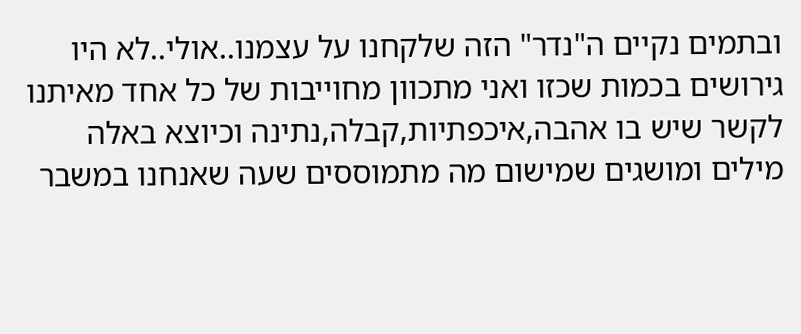ובתמים נקיים ה"נדר" הזה שלקחנו על עצמנו..אולי..לא היו גירושים בכמות שכזו ואני מתכוון מחוייבות של כל אחד מאיתנו לקשר שיש בו אהבה,איכפתיות,קבלה,נתינה וכיוצא באלה מילים ומושגים שמישום מה מתמוססים שעה שאנחנו במשבר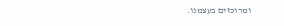ומרוכזים בעצמנו.